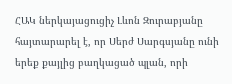ՀԱԿ ներկայացուցիչ Լևոն Զուրաբյանը հայտարարել է, որ Սերժ Սարգսյանը ունի երեք քայլից բաղկացած պլան, որի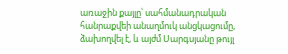առաջին քայլը՝ սահմանադրական հանրաքվեի անաղմուկ անցկացումը, ձախողվել է, և այժմ Սարգսյանը թույլ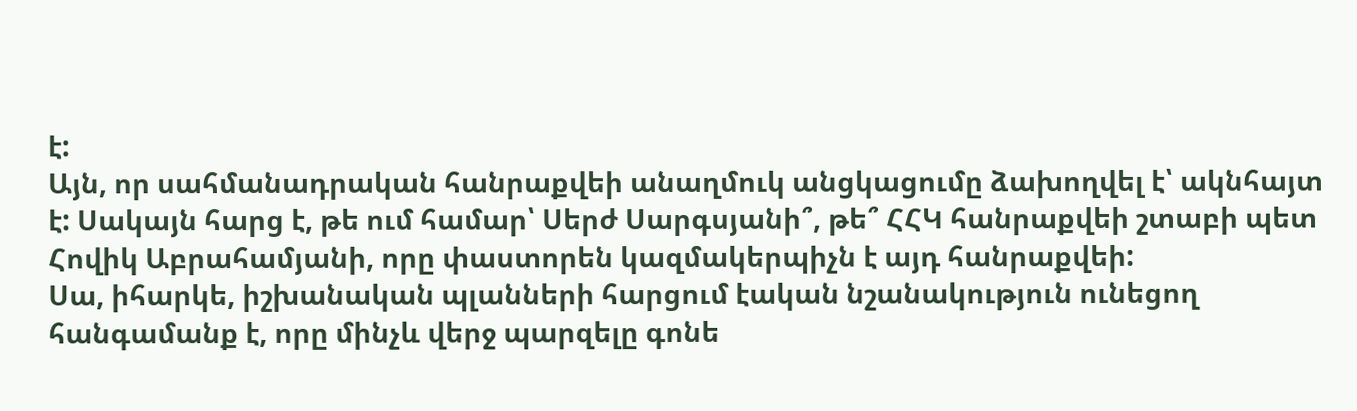է:
Այն, որ սահմանադրական հանրաքվեի անաղմուկ անցկացումը ձախողվել է՝ ակնհայտ է: Սակայն հարց է, թե ում համար՝ Սերժ Սարգսյանի՞, թե՞ ՀՀԿ հանրաքվեի շտաբի պետ Հովիկ Աբրահամյանի, որը փաստորեն կազմակերպիչն է այդ հանրաքվեի:
Սա, իհարկե, իշխանական պլանների հարցում էական նշանակություն ունեցող հանգամանք է, որը մինչև վերջ պարզելը գոնե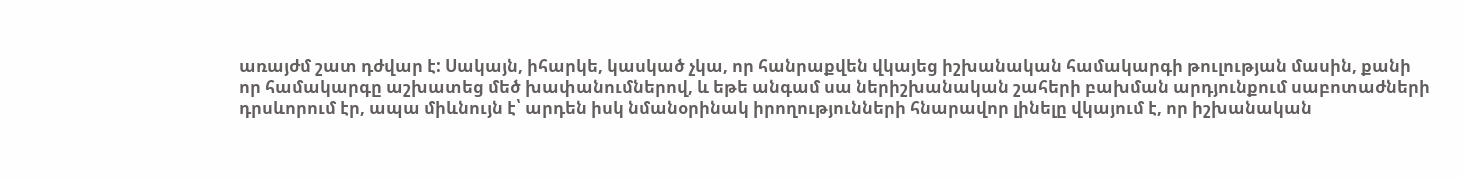առայժմ շատ դժվար է: Սակայն, իհարկե, կասկած չկա, որ հանրաքվեն վկայեց իշխանական համակարգի թուլության մասին, քանի որ համակարգը աշխատեց մեծ խափանումներով, և եթե անգամ սա ներիշխանական շահերի բախման արդյունքում սաբոտաժների դրսևորում էր, ապա միևնույն է՝ արդեն իսկ նմանօրինակ իրողությունների հնարավոր լինելը վկայում է, որ իշխանական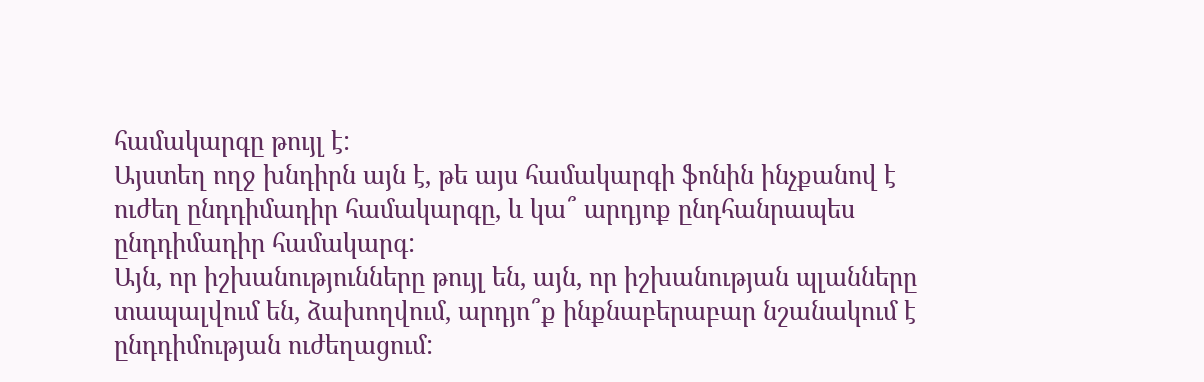համակարգը թույլ է:
Այստեղ ողջ խնդիրն այն է, թե այս համակարգի ֆոնին ինչքանով է ուժեղ ընդդիմադիր համակարգը, և կա՞ արդյոք ընդհանրապես ընդդիմադիր համակարգ:
Այն, որ իշխանությունները թույլ են, այն, որ իշխանության պլանները տապալվում են, ձախողվում, արդյո՞ք ինքնաբերաբար նշանակում է ընդդիմության ուժեղացում: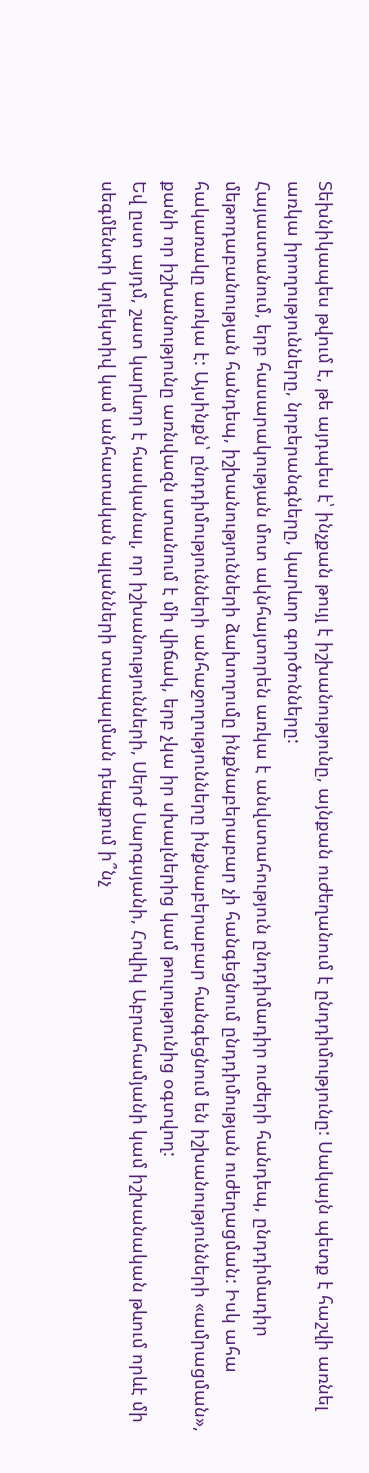Տեխնիկապես թվում է, թե այդպես է՝ ինչքան թույլ է իշխանությունը, այնքան ուժեղանում է ընդդիմությունը: Սակայն պետք է հաշվի առնել առկա իրողությունները, նրբերանգները, կարևոր գործոնները:
Հայաստանում, երբ հասարակության մոտ ակնհայտորեն առկա է անվստահություն ընդդիմադիր ուժերի հանդեպ, ընդդիմադիր մեթոդաբանության հանդեպ, իշխանությունների ձախողումը ինքնաբերաբար չի հանգեցնում ընդդիմության ուժեղացման: Իսկ ահա հակառակը առկա է: Այսինքն՝ ընդդիմությունների անհաջողությունները ինքնաբերաբար հանգեցնում են իշխանությունների «ամրացման», քանի որ իշխանությունը առնվազն ստանում է մի վիճակ, երբ չկա իր սխալներից կամ թուլությունից օգտվող:
Եվ ըստ այդմ, շատ կարևոր է հասկանալ, որ իշխանությունների, Սերժ Սարգսյանի, Հովիկ Աբրահամյանի կամ իշխանական թևում որևէ մի սեգմենտի կոլեկտիվ կամ անհատական պլանների տապալման դեպքում ի՞նչ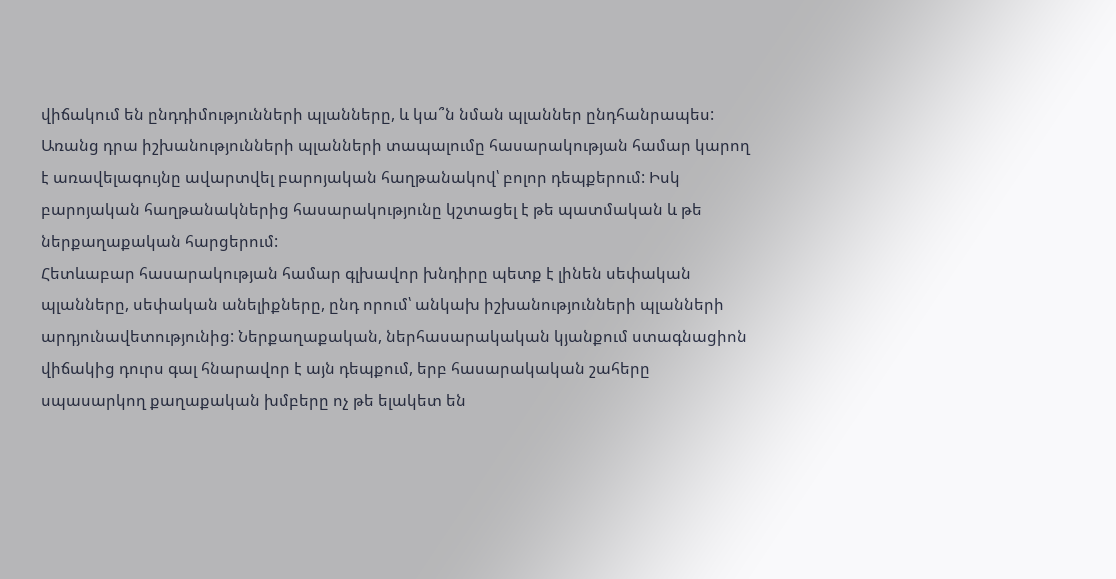վիճակում են ընդդիմությունների պլանները, և կա՞ն նման պլաններ ընդհանրապես: Առանց դրա իշխանությունների պլանների տապալումը հասարակության համար կարող է առավելագույնը ավարտվել բարոյական հաղթանակով՝ բոլոր դեպքերում: Իսկ բարոյական հաղթանակներից հասարակությունը կշտացել է թե պատմական և թե ներքաղաքական հարցերում:
Հետևաբար հասարակության համար գլխավոր խնդիրը պետք է լինեն սեփական պլանները, սեփական անելիքները, ընդ որում՝ անկախ իշխանությունների պլանների արդյունավետությունից: Ներքաղաքական, ներհասարակական կյանքում ստագնացիոն վիճակից դուրս գալ հնարավոր է այն դեպքում, երբ հասարակական շահերը սպասարկող քաղաքական խմբերը ոչ թե ելակետ են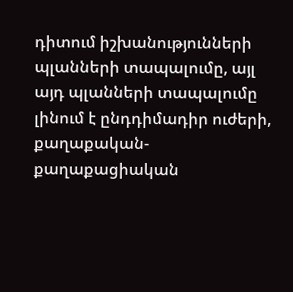դիտում իշխանությունների պլանների տապալումը, այլ այդ պլանների տապալումը լինում է ընդդիմադիր ուժերի, քաղաքական-քաղաքացիական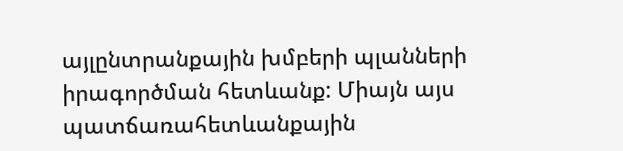այլընտրանքային խմբերի պլանների իրագործման հետևանք: Միայն այս պատճառահետևանքային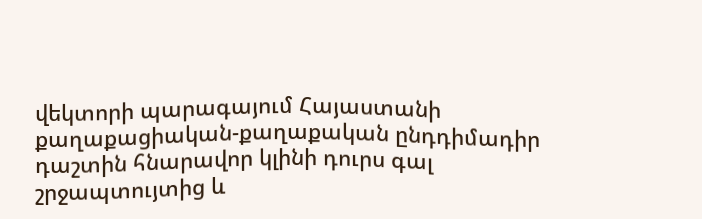վեկտորի պարագայում Հայաստանի քաղաքացիական-քաղաքական ընդդիմադիր դաշտին հնարավոր կլինի դուրս գալ շրջապտույտից և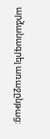արձանագրել առաջընթաց: